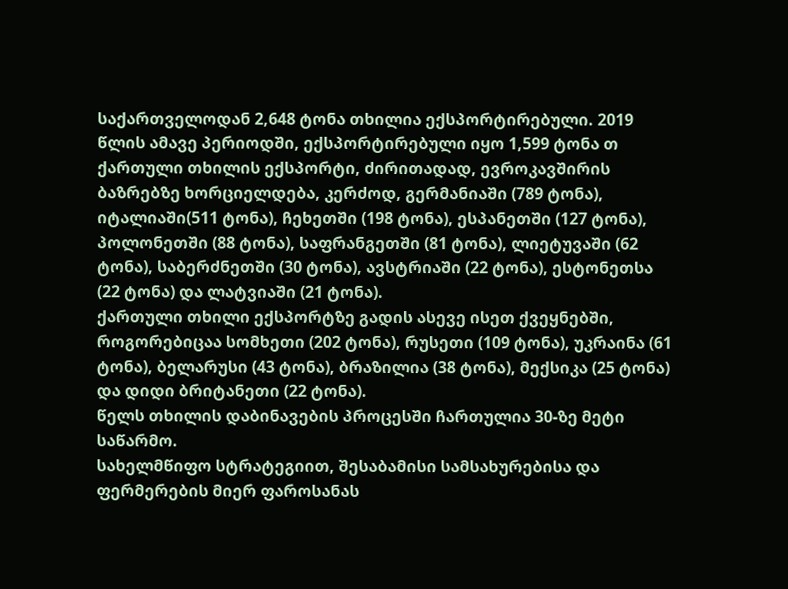საქართველოდან 2,648 ტონა თხილია ექსპორტირებული. 2019 წლის ამავე პერიოდში, ექსპორტირებული იყო 1,599 ტონა თ
ქართული თხილის ექსპორტი, ძირითადად, ევროკავშირის ბაზრებზე ხორციელდება, კერძოდ, გერმანიაში (789 ტონა), იტალიაში(511 ტონა), ჩეხეთში (198 ტონა), ესპანეთში (127 ტონა), პოლონეთში (88 ტონა), საფრანგეთში (81 ტონა), ლიეტუვაში (62 ტონა), საბერძნეთში (30 ტონა), ავსტრიაში (22 ტონა), ესტონეთსა (22 ტონა) და ლატვიაში (21 ტონა).
ქართული თხილი ექსპორტზე გადის ასევე ისეთ ქვეყნებში, როგორებიცაა სომხეთი (202 ტონა), რუსეთი (109 ტონა), უკრაინა (61 ტონა), ბელარუსი (43 ტონა), ბრაზილია (38 ტონა), მექსიკა (25 ტონა) და დიდი ბრიტანეთი (22 ტონა).
წელს თხილის დაბინავების პროცესში ჩართულია 30-ზე მეტი საწარმო.
სახელმწიფო სტრატეგიით, შესაბამისი სამსახურებისა და ფერმერების მიერ ფაროსანას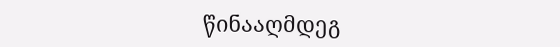წინააღმდეგ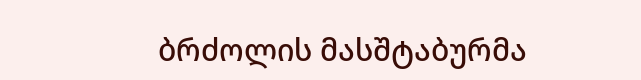ბრძოლის მასშტაბურმა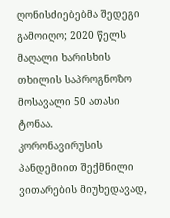ღონისძიებებმა შედეგი გამოიღო; 2020 წელს მაღალი ხარისხის თხილის საპროგნოზო მოსავალი 50 ათასი ტონაა.
კორონავირუსის პანდემიით შექმნილი ვითარების მიუხედავად,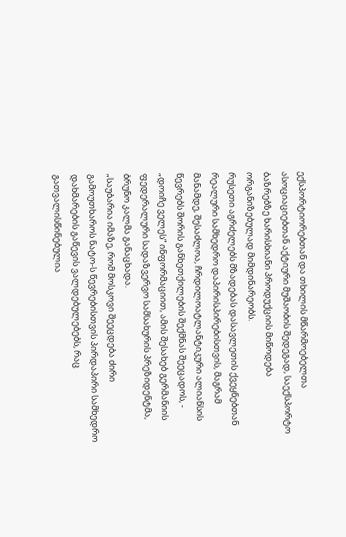ექსპორტიორებთან და თხილის მწარმოებელთა ასოციაციებთან აქტიური მუშაობის შედეგად, საექსპორტო ბაზრებზე ხარისხიანი პროდუქციის მიწოდება ორგანიზებულად მიმდინარეობს.
რუსეთი აგრძელებს მზადებას დასავლეთის ქვეყნებთან რეალური სამხედრო დაპირისპირებისთვის, მაგრამ მანამდე, შესაძლოა, ჩრდილოატლანტიკური ალიანსის წევრებს შორის განხეთქილების შექმნას შეეცადოს, - „დოიჩე ველეს“ ინფორმაციით, ამის შესახებ გერმანიის ფედერალური სადაზვერვო სამსახურის პრეზიდენტმა, ბრუნო კალმა განაცხადა.
„საუბარია იმაზე, რომ მოსკოვი შეეცდება ძირი გამოუთხაროს ნატო-ს წევრებისთვის პირდაპირი სამხედრო დახმარების გაწევის ვალდებულებებს, რაც გათვალისწინებულია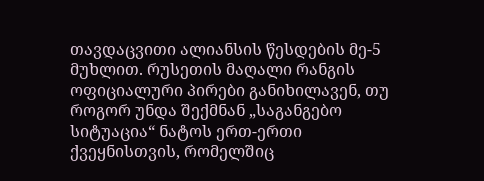თავდაცვითი ალიანსის წესდების მე-5 მუხლით. რუსეთის მაღალი რანგის ოფიციალური პირები განიხილავენ, თუ როგორ უნდა შექმნან „საგანგებო სიტუაცია“ ნატოს ერთ-ერთი ქვეყნისთვის, რომელშიც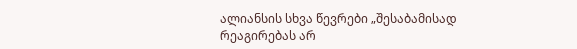ალიანსის სხვა წევრები „შესაბამისად რეაგირებას არ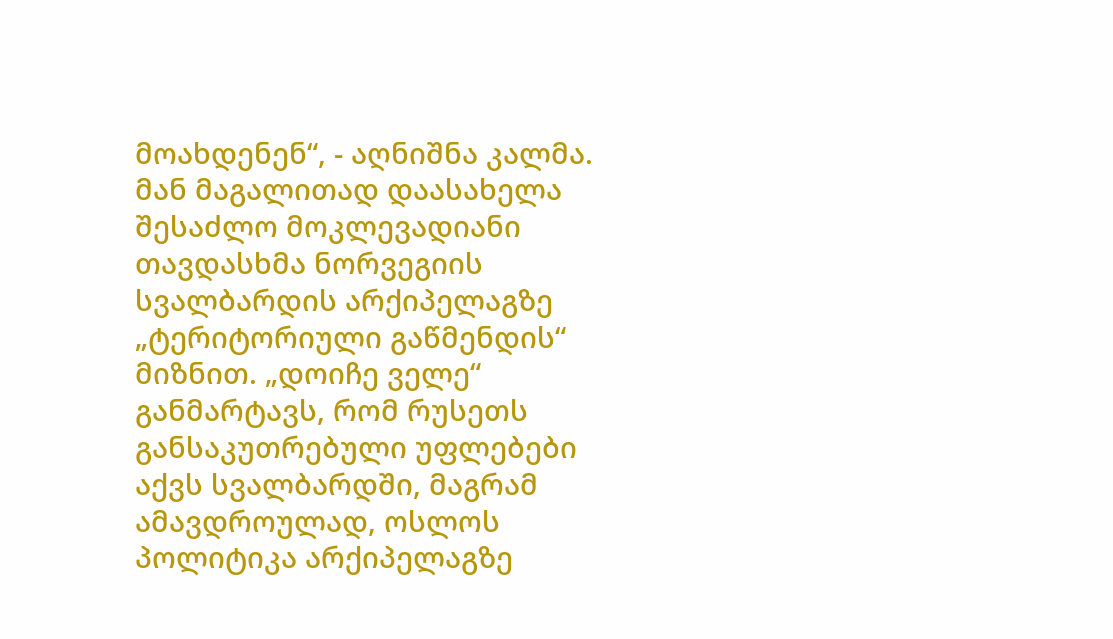მოახდენენ“, - აღნიშნა კალმა.
მან მაგალითად დაასახელა შესაძლო მოკლევადიანი თავდასხმა ნორვეგიის სვალბარდის არქიპელაგზე „ტერიტორიული გაწმენდის“ მიზნით. „დოიჩე ველე“ განმარტავს, რომ რუსეთს განსაკუთრებული უფლებები აქვს სვალბარდში, მაგრამ ამავდროულად, ოსლოს პოლიტიკა არქიპელაგზე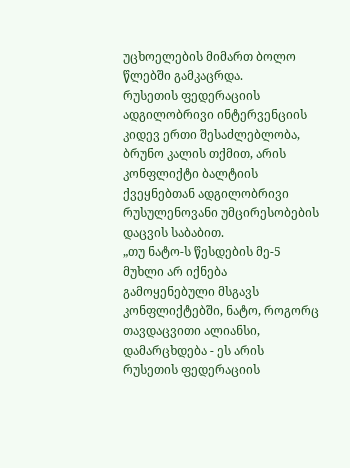უცხოელების მიმართ ბოლო წლებში გამკაცრდა.
რუსეთის ფედერაციის ადგილობრივი ინტერვენციის კიდევ ერთი შესაძლებლობა, ბრუნო კალის თქმით, არის კონფლიქტი ბალტიის ქვეყნებთან ადგილობრივი რუსულენოვანი უმცირესობების დაცვის საბაბით.
„თუ ნატო-ს წესდების მე-5 მუხლი არ იქნება გამოყენებული მსგავს კონფლიქტებში, ნატო, როგორც თავდაცვითი ალიანსი, დამარცხდება - ეს არის რუსეთის ფედერაციის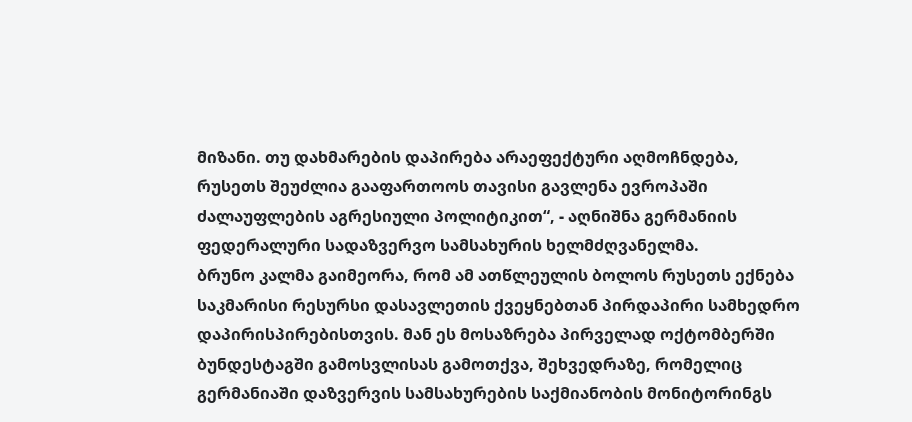მიზანი. თუ დახმარების დაპირება არაეფექტური აღმოჩნდება, რუსეთს შეუძლია გააფართოოს თავისი გავლენა ევროპაში ძალაუფლების აგრესიული პოლიტიკით“, - აღნიშნა გერმანიის ფედერალური სადაზვერვო სამსახურის ხელმძღვანელმა.
ბრუნო კალმა გაიმეორა, რომ ამ ათწლეულის ბოლოს რუსეთს ექნება საკმარისი რესურსი დასავლეთის ქვეყნებთან პირდაპირი სამხედრო დაპირისპირებისთვის. მან ეს მოსაზრება პირველად ოქტომბერში ბუნდესტაგში გამოსვლისას გამოთქვა, შეხვედრაზე, რომელიც გერმანიაში დაზვერვის სამსახურების საქმიანობის მონიტორინგს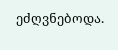ეძღვნებოდა.